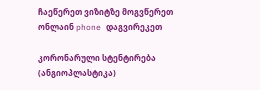ჩაეწერეთ ვიზიტზე მოგვწერეთ ონლაინ phone დაგვირეკეთ

კორონარული სტენტირება (ანგიოპლასტიკა)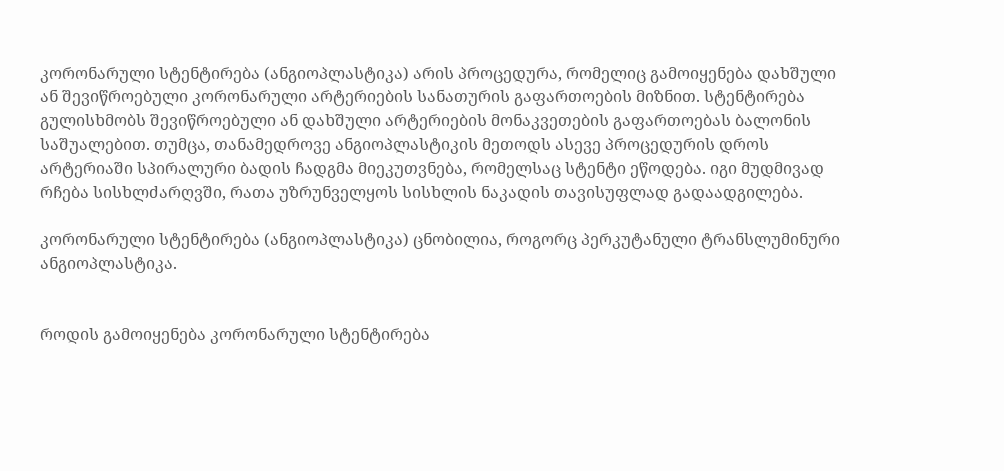კორონარული სტენტირება (ანგიოპლასტიკა) არის პროცედურა, რომელიც გამოიყენება დახშული ან შევიწროებული კორონარული არტერიების სანათურის გაფართოების მიზნით. სტენტირება გულისხმობს შევიწროებული ან დახშული არტერიების მონაკვეთების გაფართოებას ბალონის საშუალებით. თუმცა, თანამედროვე ანგიოპლასტიკის მეთოდს ასევე პროცედურის დროს არტერიაში სპირალური ბადის ჩადგმა მიეკუთვნება, რომელსაც სტენტი ეწოდება. იგი მუდმივად რჩება სისხლძარღვში, რათა უზრუნველყოს სისხლის ნაკადის თავისუფლად გადაადგილება.

კორონარული სტენტირება (ანგიოპლასტიკა) ცნობილია, როგორც პერკუტანული ტრანსლუმინური ანგიოპლასტიკა.


როდის გამოიყენება კორონარული სტენტირება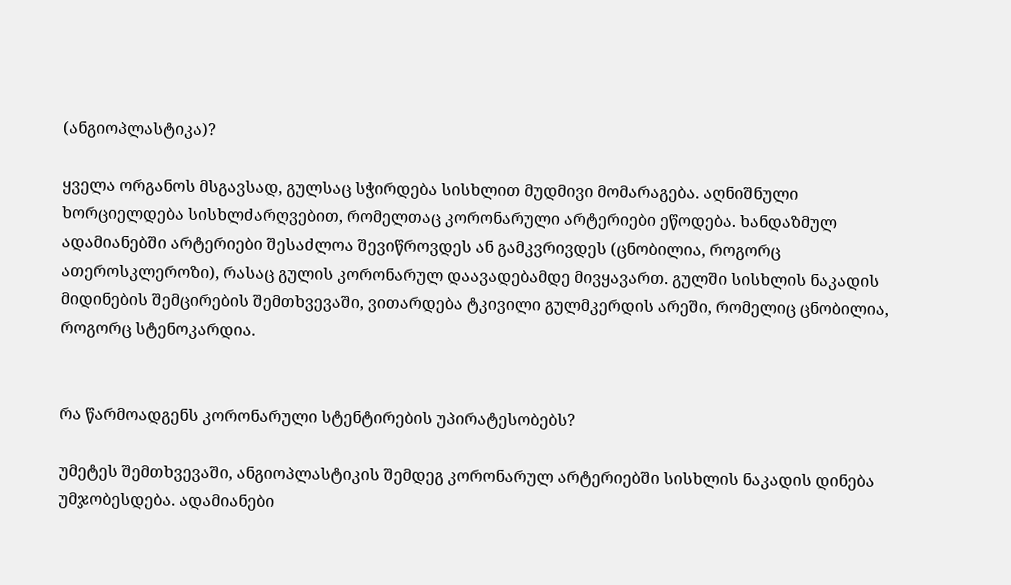(ანგიოპლასტიკა)?

ყველა ორგანოს მსგავსად, გულსაც სჭირდება სისხლით მუდმივი მომარაგება. აღნიშნული ხორციელდება სისხლძარღვებით, რომელთაც კორონარული არტერიები ეწოდება. ხანდაზმულ ადამიანებში არტერიები შესაძლოა შევიწროვდეს ან გამკვრივდეს (ცნობილია, როგორც ათეროსკლეროზი), რასაც გულის კორონარულ დაავადებამდე მივყავართ. გულში სისხლის ნაკადის მიდინების შემცირების შემთხვევაში, ვითარდება ტკივილი გულმკერდის არეში, რომელიც ცნობილია, როგორც სტენოკარდია.


რა წარმოადგენს კორონარული სტენტირების უპირატესობებს?

უმეტეს შემთხვევაში, ანგიოპლასტიკის შემდეგ კორონარულ არტერიებში სისხლის ნაკადის დინება უმჯობესდება. ადამიანები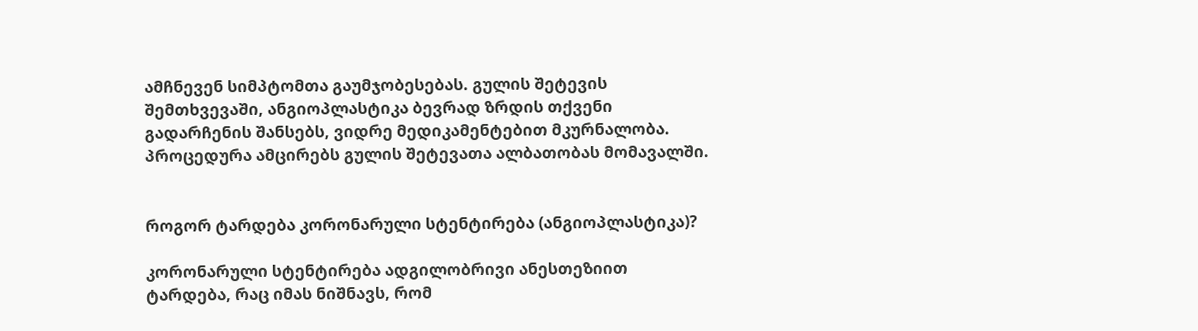ამჩნევენ სიმპტომთა გაუმჯობესებას. გულის შეტევის შემთხვევაში, ანგიოპლასტიკა ბევრად ზრდის თქვენი გადარჩენის შანსებს, ვიდრე მედიკამენტებით მკურნალობა. პროცედურა ამცირებს გულის შეტევათა ალბათობას მომავალში.


როგორ ტარდება კორონარული სტენტირება (ანგიოპლასტიკა)?

კორონარული სტენტირება ადგილობრივი ანესთეზიით ტარდება, რაც იმას ნიშნავს, რომ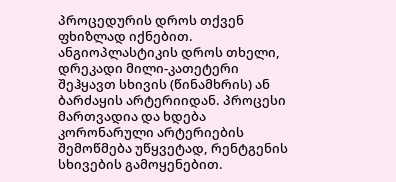პროცედურის დროს თქვენ ფხიზლად იქნებით. ანგიოპლასტიკის დროს თხელი, დრეკადი მილი-კათეტერი შეჰყავთ სხივის (წინამხრის) ან ბარძაყის არტერიიდან. პროცესი მართვადია და ხდება კორონარული არტერიების შემოწმება უწყვეტად, რენტგენის სხივების გამოყენებით.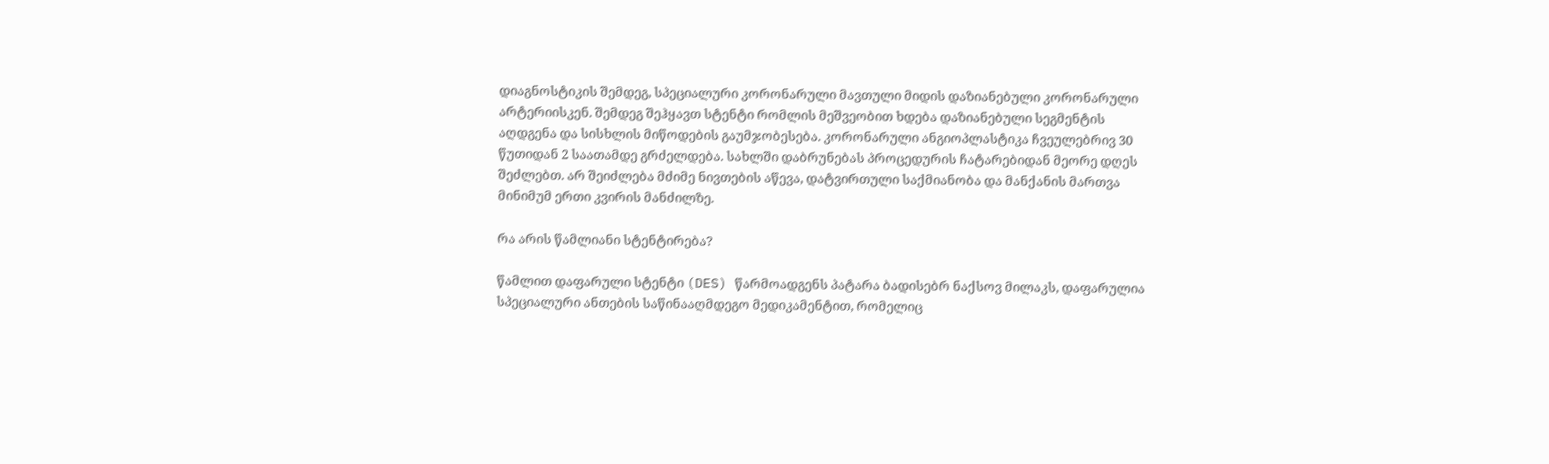დიაგნოსტიკის შემდეგ, სპეციალური კორონარული მავთული მიდის დაზიანებული კორონარული არტერიისკენ. შემდეგ შეჰყავთ სტენტი რომლის მეშვეობით ხდება დაზიანებული სეგმენტის აღდგენა და სისხლის მიწოდების გაუმჯობესება. კორონარული ანგიოპლასტიკა ჩვეულებრივ 30 წუთიდან 2 საათამდე გრძელდება. სახლში დაბრუნებას პროცედურის ჩატარებიდან მეორე დღეს შეძლებთ. არ შეიძლება მძიმე ნივთების აწევა, დატვირთული საქმიანობა და მანქანის მართვა მინიმუმ ერთი კვირის მანძილზე.

რა არის წამლიანი სტენტირება?

წამლით დაფარული სტენტი (DES) წარმოადგენს პატარა ბადისებრ ნაქსოვ მილაკს, დაფარულია სპეციალური ანთების საწინააღმდეგო მედიკამენტით, რომელიც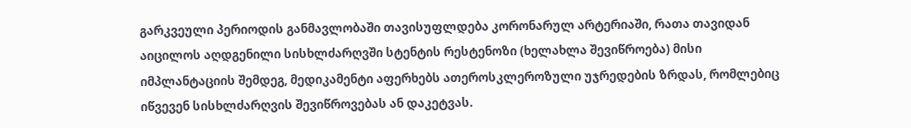გარკვეული პერიოდის განმავლობაში თავისუფლდება კორონარულ არტერიაში, რათა თავიდან აიცილოს აღდგენილი სისხლძარღვში სტენტის რესტენოზი (ხელახლა შევიწროება) მისი იმპლანტაციის შემდეგ, მედიკამენტი აფერხებს ათეროსკლეროზული უჯრედების ზრდას, რომლებიც იწვევენ სისხლძარღვის შევიწროვებას ან დაკეტვას.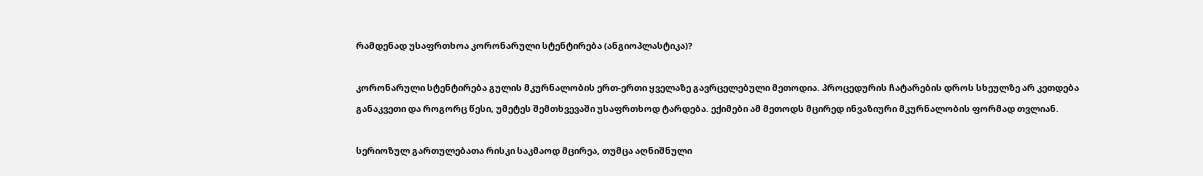რამდენად უსაფრთხოა კორონარული სტენტირება (ანგიოპლასტიკა)?

კორონარული სტენტირება გულის მკურნალობის ერთ-ერთი ყველაზე გავრცელებული მეთოდია. პროცედურის ჩატარების დროს სხეულზე არ კეთდება განაკვეთი და როგორც წესი, უმეტეს შემთხვევაში უსაფრთხოდ ტარდება. ექიმები ამ მეთოდს მცირედ ინვაზიური მკურნალობის ფორმად თვლიან.

სერიოზულ გართულებათა რისკი საკმაოდ მცირეა, თუმცა აღნიშნული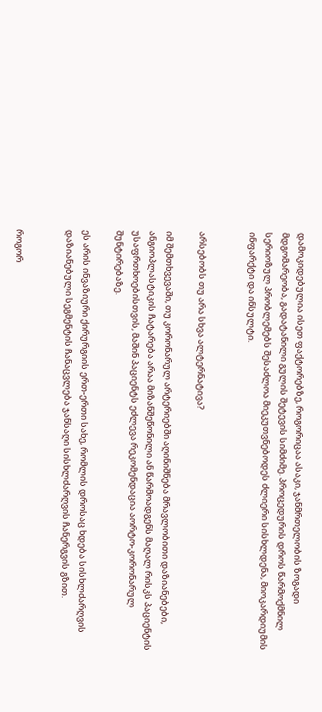დამოკიდებულია ისეთ ფაქტორებზე, როგორიცაა ასაკი, ჯანმრთელობის ზოგადი მდგომარეობა, გადატანილი გულის შეტევის სიმძიმე. პროცედურის დროს წარმოქმნილ სერიოზულ პრობლემებს შესაძლოა მიეკუთვნებოდეს ძლიერი სისხლდენა, მიოკარდიუმის ინფარქტი და ინსულტი.


არსებობს თუ არა სხვა ალტერნატივა?

იმ შემთხვევაში, თუ კორონარულ არტერიებში აღინიშნება მრავლობითი დაზიანებები, ანგიოპლასტიკის ჩატარება არაა მიზანშეწონილი ან წარმოადგენს მაღალ რისკს პაციენტის უსაფრთხოებისთვის, მაშინ პაციენტს ეძლევა რეკომენდაცია აორტო-კორონარულ შუნტირებაზე.

ეს არის ინვაზიური ქირურგიის ერთ-ერთი სახე, რომლის დროსაც ხდება სისხლძარღვის დაზიანებული სეგმენტის ჩანაცვლება ჯანსაღი სისხლძარღვის ჩანერგვის გზით.


როგორ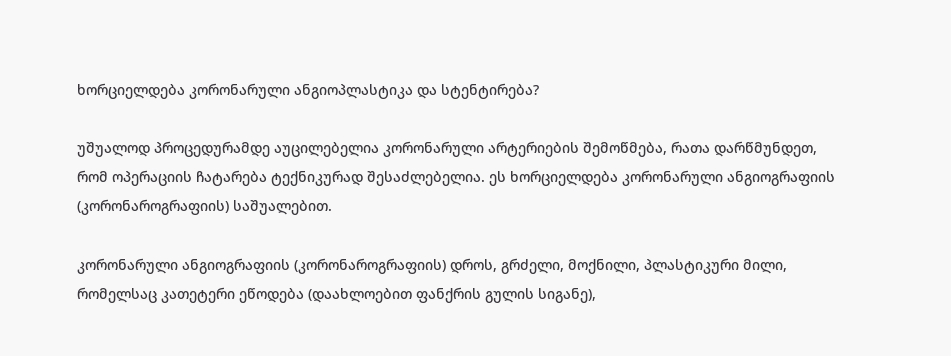ხორციელდება კორონარული ანგიოპლასტიკა და სტენტირება?

უშუალოდ პროცედურამდე აუცილებელია კორონარული არტერიების შემოწმება, რათა დარწმუნდეთ, რომ ოპერაციის ჩატარება ტექნიკურად შესაძლებელია. ეს ხორციელდება კორონარული ანგიოგრაფიის (კორონაროგრაფიის) საშუალებით.

კორონარული ანგიოგრაფიის (კორონაროგრაფიის) დროს, გრძელი, მოქნილი, პლასტიკური მილი, რომელსაც კათეტერი ეწოდება (დაახლოებით ფანქრის გულის სიგანე),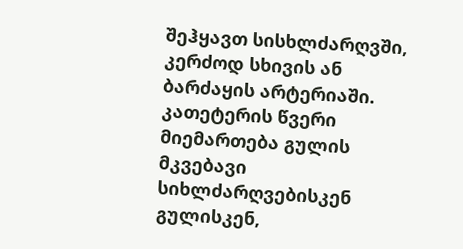შეჰყავთ სისხლძარღვში, კერძოდ სხივის ან ბარძაყის არტერიაში. კათეტერის წვერი მიემართება გულის მკვებავი სიხლძარღვებისკენ გულისკენ,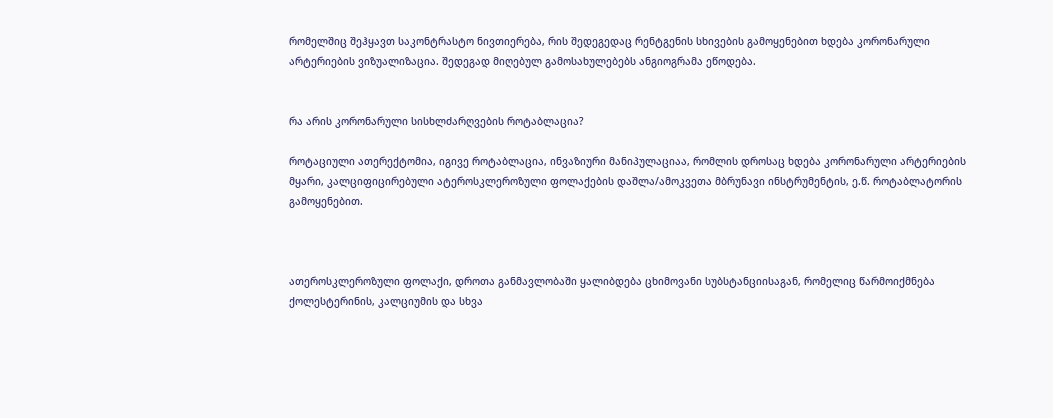რომელშიც შეჰყავთ საკონტრასტო ნივთიერება, რის შედეგედაც რენტგენის სხივების გამოყენებით ხდება კორონარული არტერიების ვიზუალიზაცია. შედეგად მიღებულ გამოსახულებებს ანგიოგრამა ეწოდება.


რა არის კორონარული სისხლძარღვების როტაბლაცია?

როტაციული ათერექტომია, იგივე როტაბლაცია, ინვაზიური მანიპულაციაა, რომლის დროსაც ხდება კორონარული არტერიების მყარი, კალციფიცირებული ატეროსკლეროზული ფოლაქების დაშლა/ამოკვეთა მბრუნავი ინსტრუმენტის, ე.წ. როტაბლატორის გამოყენებით.



ათეროსკლეროზული ფოლაქი, დროთა განმავლობაში ყალიბდება ცხიმოვანი სუბსტანციისაგან, რომელიც წარმოიქმნება ქოლესტერინის, კალციუმის და სხვა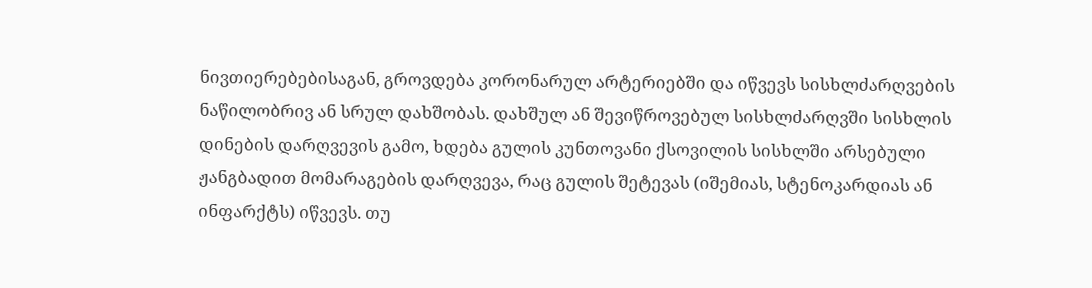ნივთიერებებისაგან, გროვდება კორონარულ არტერიებში და იწვევს სისხლძარღვების ნაწილობრივ ან სრულ დახშობას. დახშულ ან შევიწროვებულ სისხლძარღვში სისხლის დინების დარღვევის გამო, ხდება გულის კუნთოვანი ქსოვილის სისხლში არსებული ჟანგბადით მომარაგების დარღვევა, რაც გულის შეტევას (იშემიას, სტენოკარდიას ან ინფარქტს) იწვევს. თუ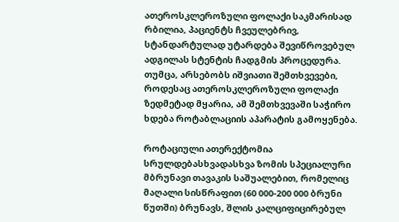ათეროსკლეროზული ფოლაქი საკმარისად რბილია, პაციენტს ჩვეულებრივ, სტანდარტულად უტარდება შევიწროვებულ ადგილას სტენტის ჩადგმის პროცედურა. თუმცა, არსებობს იშვიათი შემთხვევები, როდესაც ათეროსკლეროზული ფოლაქი ზედმეტად მყარია, ამ შემთხვევაში საჭირო ხდება როტაბლაციის აპარატის გამოყენება.

როტაციული ათერექტომია სრულდებასხვადასხვა ზომის სპეციალური მბრუნავი თავაკის საშუალებით, რომელიც მაღალი სისწრაფით (60 000-200 000 ბრუნი წუთში) ბრუნავს, შლის კალციფიცირებულ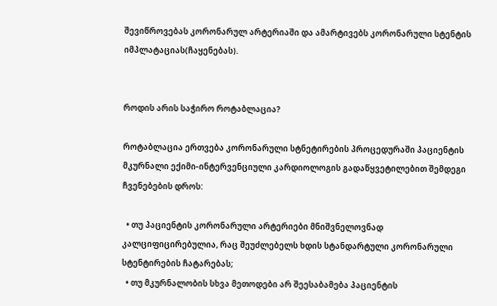შევიწროვებას კორონარულ არტერიაში და ამარტივებს კორონარული სტენტის იმპლატაციას(ჩაყენებას).


როდის არის საჭირო როტაბლაცია?

როტაბლაცია ერთვება კორონარული სტნეტირების პროცედურაში პაციენტის მკურნალი ექიმი-ინტერვენციული კარდიოლოგის გადაწყვეტილებით შემდეგი ჩვენებების დროს:

  • თუ პაციენტის კორონარული არტერიები მნიშვნელოვნად კალციფიცირებულია, რაც შეუძლებელს ხდის სტანდარტული კორონარული სტენტირების ჩატარებას;
  • თუ მკურნალობის სხვა მეთოდები არ შეესაბამება პაციენტის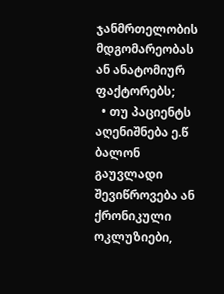ჯანმრთელობის მდგომარეობას ან ანატომიურ ფაქტორებს;
  • თუ პაციენტს აღენიშნება ე.წ ბალონ გაუვლადი შევიწროვება ან ქრონიკული ოკლუზიები,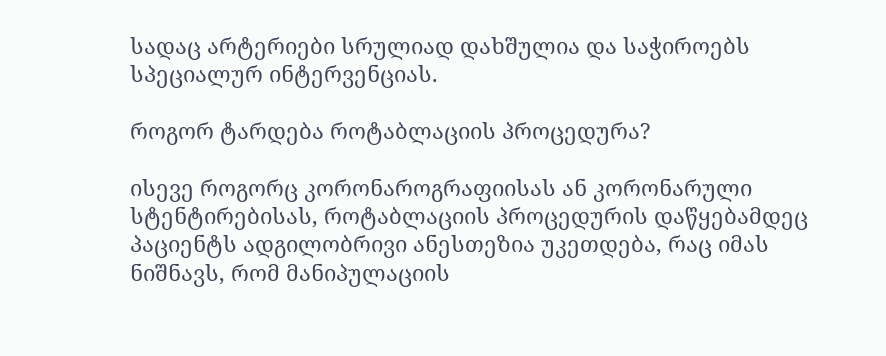სადაც არტერიები სრულიად დახშულია და საჭიროებს სპეციალურ ინტერვენციას.

როგორ ტარდება როტაბლაციის პროცედურა?

ისევე როგორც კორონაროგრაფიისას ან კორონარული სტენტირებისას, როტაბლაციის პროცედურის დაწყებამდეც პაციენტს ადგილობრივი ანესთეზია უკეთდება, რაც იმას ნიშნავს, რომ მანიპულაციის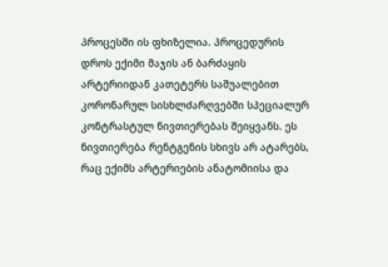პროცესში ის ფხიზელია. პროცედურის დროს ექიმი მაჯის ან ბარძაყის არტერიიდან კათეტერს საშუალებით კორონარულ სისხლძარღვებში სპეციალურ კონტრასტულ ნივთიერებას შეიყვანს. ეს ნივთიერება რენტგენის სხივს არ ატარებს, რაც ექიმს არტერიების ანატომიისა და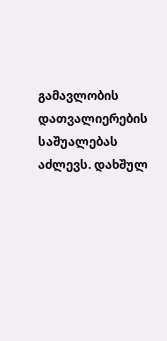გამავლობის დათვალიერების საშუალებას აძლევს. დახშულ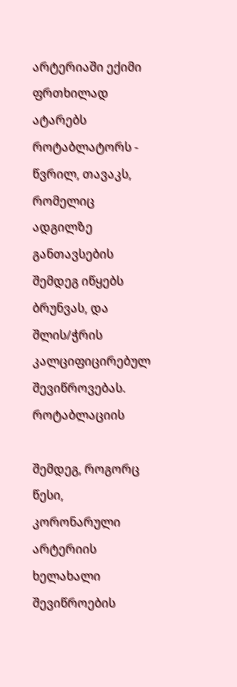არტერიაში ექიმი ფრთხილად ატარებს როტაბლატორს - წვრილ, თავაკს, რომელიც ადგილზე განთავსების შემდეგ იწყებს ბრუნვას, და შლის/ჭრის კალციფიცირებულ შევიწროვებას. როტაბლაციის

შემდეგ, როგორც წესი, კორონარული არტერიის ხელახალი შევიწროების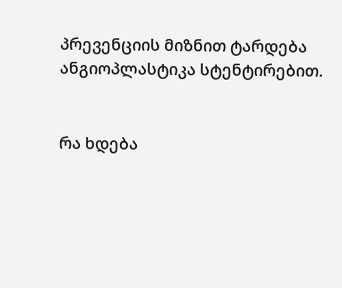პრევენციის მიზნით ტარდება ანგიოპლასტიკა სტენტირებით.


რა ხდება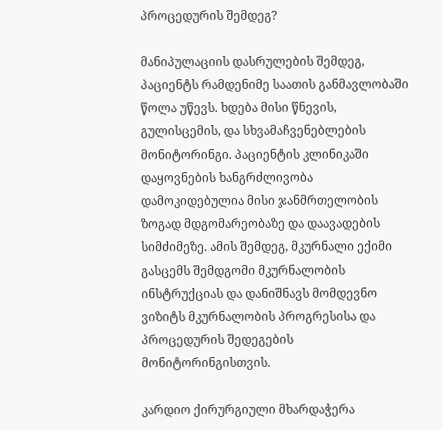პროცედურის შემდეგ?

მანიპულაციის დასრულების შემდეგ, პაციენტს რამდენიმე საათის განმავლობაში წოლა უწევს. ხდება მისი წნევის, გულისცემის, და სხვამაჩვენებლების მონიტორინგი. პაციენტის კლინიკაში დაყოვნების ხანგრძლივობა დამოკიდებულია მისი ჯანმრთელობის ზოგად მდგომარეობაზე და დაავადების სიმძიმეზე. ამის შემდეგ, მკურნალი ექიმი გასცემს შემდგომი მკურნალობის ინსტრუქციას და დანიშნავს მომდევნო ვიზიტს მკურნალობის პროგრესისა და პროცედურის შედეგების მონიტორინგისთვის.

კარდიო ქირურგიული მხარდაჭერა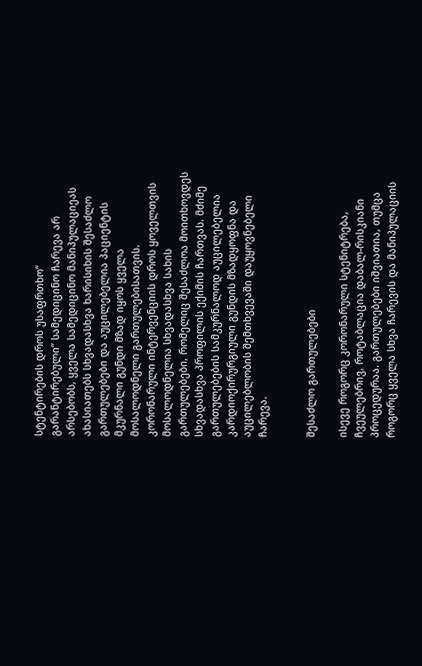სტენტირების დროს უსაფრთხო“ გარანტირებული“ სამედიცინო ჩარევა არ არსებობს, ყველა სამედიცინო მანიპულაციეას ახასიათებს სხვადასხვა ხარისიხის შესაძლო გართულებები და აუცილებელია პაციენტის მკურნალი გუნდი მზად იყოს ყველა მოსალოდნელი გართულებისათვის. კორონარული ინტერვენციის დროს ყოველთვის მოსალოდნელია სხვადასხვა სახის გართულებები, რომელიც შესაძლოა მოითხოვდეს სხვადასხვა პროფილის ექიმის ჩართვას. მძიმე გართულებების სამკურნალოდ აუცილებელია კარდიოქირურგიული გუნდის მზადყოფნა და აუცილებლობის შემთხვევაში დაუყოვნებელი ჩარევა.


შესაძლო გართულებები

ისევე როგორც კორონარული სტენიტრება, ჩვეულებრივ, როტაბლაცია დაბალ-რისკიანი პროცედურაა. გართულებები იშვიათია, თუმცა როგორც ყველა სხვა ჩარევის და მანიპულაციის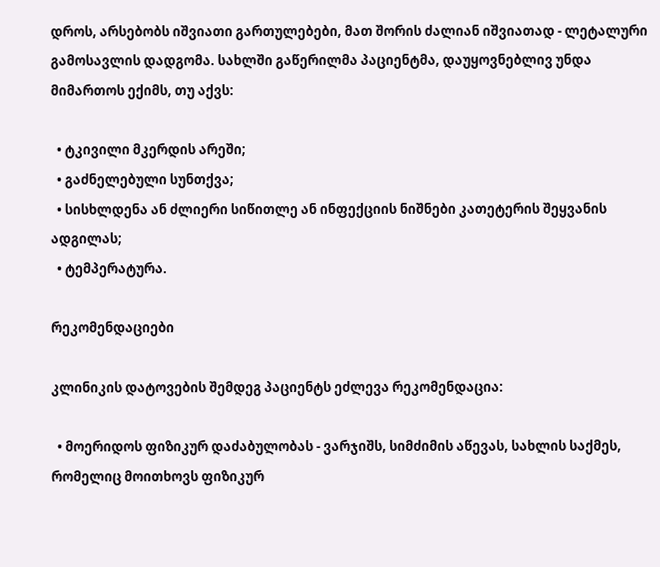დროს, არსებობს იშვიათი გართულებები, მათ შორის ძალიან იშვიათად - ლეტალური გამოსავლის დადგომა. სახლში გაწერილმა პაციენტმა, დაუყოვნებლივ უნდა მიმართოს ექიმს, თუ აქვს:

  • ტკივილი მკერდის არეში;
  • გაძნელებული სუნთქვა;
  • სისხლდენა ან ძლიერი სიწითლე ან ინფექციის ნიშნები კათეტერის შეყვანის ადგილას;
  • ტემპერატურა.

რეკომენდაციები

კლინიკის დატოვების შემდეგ პაციენტს ეძლევა რეკომენდაცია:

  • მოერიდოს ფიზიკურ დაძაბულობას - ვარჯიშს, სიმძიმის აწევას, სახლის საქმეს, რომელიც მოითხოვს ფიზიკურ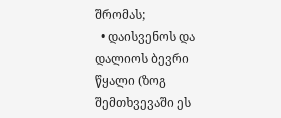შრომას;
  • დაისვენოს და დალიოს ბევრი წყალი (ზოგ შემთხვევაში ეს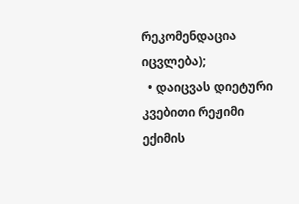რეკომენდაცია იცვლება);
  • დაიცვას დიეტური კვებითი რეჟიმი ექიმის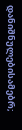დანიშნულებისამებრ;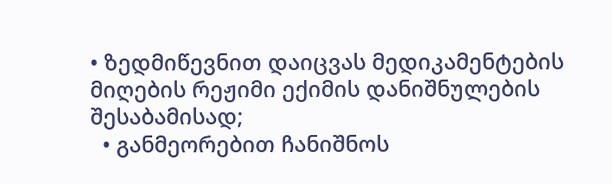• ზედმიწევნით დაიცვას მედიკამენტების მიღების რეჟიმი ექიმის დანიშნულების შესაბამისად;
  • განმეორებით ჩანიშნოს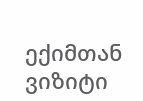ექიმთან ვიზიტი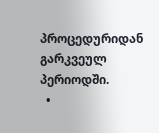პროცედურიდან გარკვეულ პერიოდში.
  •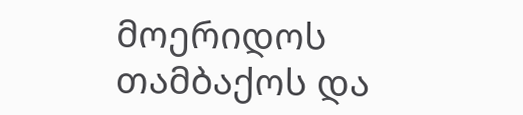მოერიდოს თამბაქოს და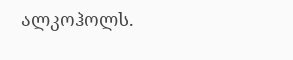ალკოჰოლს.